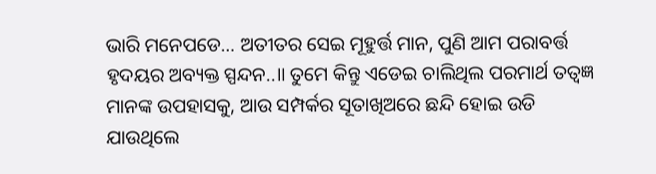ଭାରି ମନେପଡେ… ଅତୀତର ସେଇ ମୂହୁର୍ତ୍ତ ମାନ, ପୁଣି ଆମ ପରାବର୍ତ୍ତ ହୃଦୟର ଅବ୍ୟକ୍ତ ସ୍ପନ୍ଦନ..॥ ତୁମେ କିନ୍ତୁ ଏଡେଇ ଚାଲିଥିଲ ପରମାର୍ଥ ତତ୍ଵଜ୍ଞ ମାନଙ୍କ ଉପହାସକୁ, ଆଉ ସମ୍ପର୍କର ସୂତାଖିଅରେ ଛନ୍ଦି ହୋଇ ଉଡି ଯାଉଥିଲେ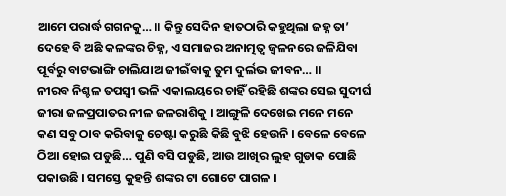ଆମେ ପରାର୍ଦ୍ଧ ଗଗନକୁ… ॥ କିନ୍ତୁ ସେଦିନ ହାତଠାରି କହୁଥିଲା ଜହ୍ନ ତା’ ଦେହେ ବି ଅଛି କଳଙ୍କର ଚିହ୍ନ, ଏ ସମାଜର ଅନାତ୍ମତ୍ଵ ଜ୍ଵଳନରେ ଜଳିଯିବା ପୂର୍ବରୁ ବାଟଭାଙ୍ଗି ଚାଲିଯାଅ ଜୀଇଁବାକୁ ତୁମ ଦୁର୍ଲଭ ଜୀବନ… ॥
ନୀରବ ନିଶ୍ଚଳ ତପସ୍ଵୀ ଭଳି ଏକାଲୟରେ ଚାହିଁ ରହିଛି ଶଙ୍କର ସେଇ ସୁଦୀର୍ଘ ଜୀରା ଜଳପ୍ରପାତର ନୀଳ ଜଳରାଶିକୁ । ଆଙ୍ଗୁଳି ଦେଖେଇ ମନେ ମନେ କଣ ସବୁ ଠାବ କରିବାକୁ ଚେଷ୍ଟା କରୁଛି କିଛି ବୁଝି ହେଉନି । ବେଳେ ବେଳେ ଠିଆ ହୋଇ ପଡୁଛି… ପୁଣି ବସି ପଡୁଛି, ଆଉ ଆଖିର ଲୁହ ଗୁଡାକ ପୋଛି ପକାଉଛି । ସମସ୍ତେ କୁହନ୍ତି ଶଙ୍କର ଟା ଗୋଟେ ପାଗଳ ।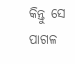କିନ୍ତୁ ସେ ପାଗଳ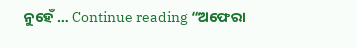ନୁହେଁ … Continue reading “ଅଫେରା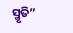ସ୍ମୃତି”